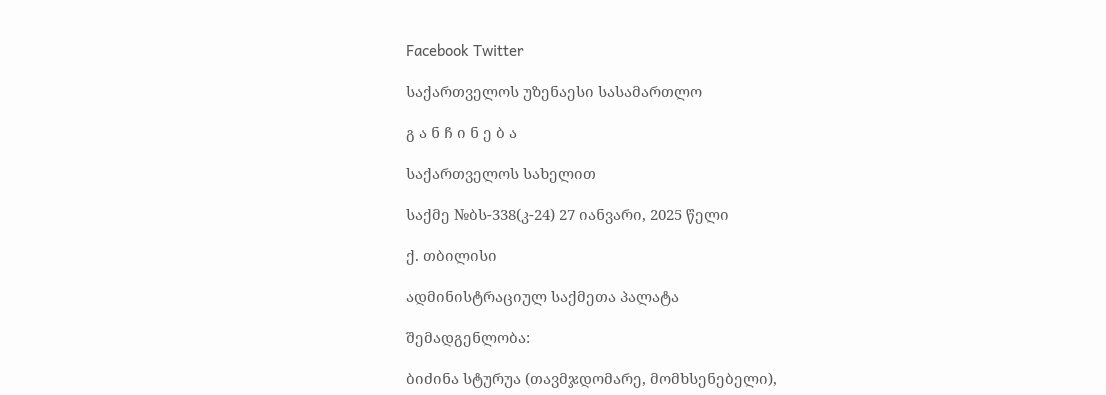Facebook Twitter

საქართველოს უზენაესი სასამართლო

გ ა ნ ჩ ი ნ ე ბ ა

საქართველოს სახელით

საქმე №ბს-338(კ-24) 27 იანვარი, 2025 წელი

ქ. თბილისი

ადმინისტრაციულ საქმეთა პალატა

შემადგენლობა:

ბიძინა სტურუა (თავმჯდომარე, მომხსენებელი),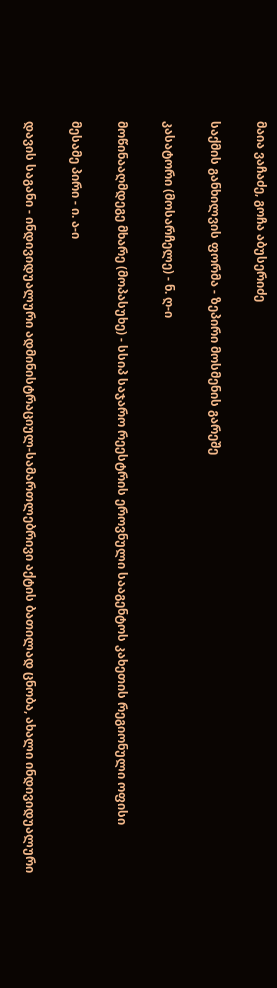მაია ვაჩაძე, გოჩა აბუსერიძე

საქმის განხილვის ფორმა - ზეპირი მოსმენის გარეშე

კასატორი (მოსარჩელე) - ნ. ღ-ი

მოწინააღმდეგე მხარე (მოპასუხე) - სსიპ საჯარო რეესტრის ეროვნული სააგენტოს კახეთის რეგიონული ოფისი

მესამე პირი - ი. ა-ი

დავის საგანი - ინდივიდუალური ადმინისტრაციულ-სამართლებრივი აქტის ბათილად ცნობა, ახალი ინდივიდუალური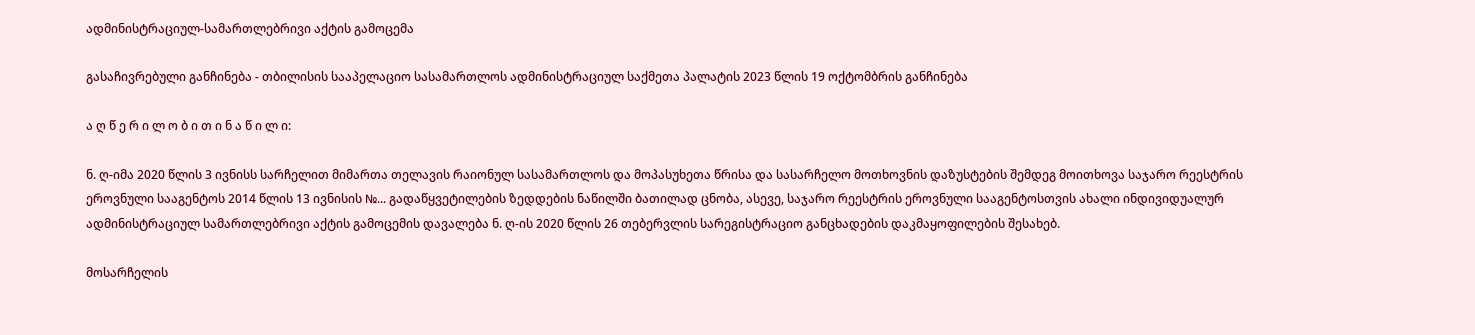ადმინისტრაციულ-სამართლებრივი აქტის გამოცემა

გასაჩივრებული განჩინება - თბილისის სააპელაციო სასამართლოს ადმინისტრაციულ საქმეთა პალატის 2023 წლის 19 ოქტომბრის განჩინება

ა ღ წ ე რ ი ლ ო ბ ი თ ი ნ ა წ ი ლ ი:

ნ. ღ-იმა 2020 წლის 3 ივნისს სარჩელით მიმართა თელავის რაიონულ სასამართლოს და მოპასუხეთა წრისა და სასარჩელო მოთხოვნის დაზუსტების შემდეგ მოითხოვა საჯარო რეესტრის ეროვნული სააგენტოს 2014 წლის 13 ივნისის №... გადაწყვეტილების ზედდების ნაწილში ბათილად ცნობა, ასევე, საჯარო რეესტრის ეროვნული სააგენტოსთვის ახალი ინდივიდუალურ ადმინისტრაციულ სამართლებრივი აქტის გამოცემის დავალება ნ. ღ-ის 2020 წლის 26 თებერვლის სარეგისტრაციო განცხადების დაკმაყოფილების შესახებ.

მოსარჩელის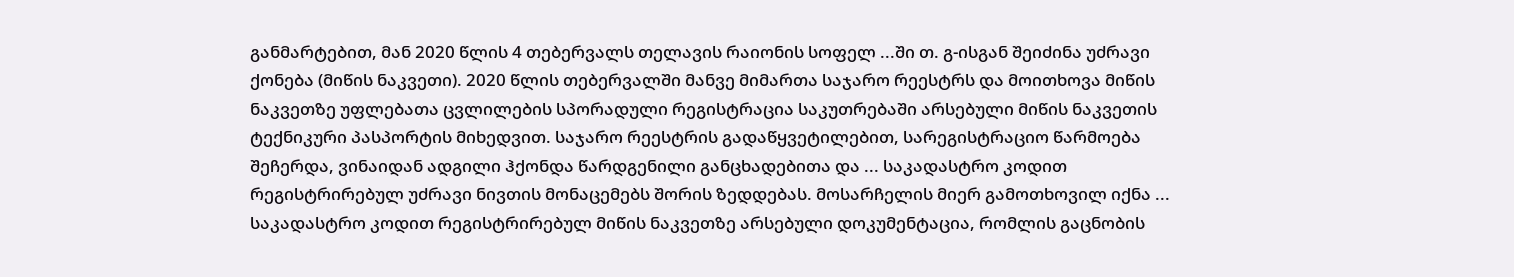განმარტებით, მან 2020 წლის 4 თებერვალს თელავის რაიონის სოფელ ...ში თ. გ-ისგან შეიძინა უძრავი ქონება (მიწის ნაკვეთი). 2020 წლის თებერვალში მანვე მიმართა საჯარო რეესტრს და მოითხოვა მიწის ნაკვეთზე უფლებათა ცვლილების სპორადული რეგისტრაცია საკუთრებაში არსებული მიწის ნაკვეთის ტექნიკური პასპორტის მიხედვით. საჯარო რეესტრის გადაწყვეტილებით, სარეგისტრაციო წარმოება შეჩერდა, ვინაიდან ადგილი ჰქონდა წარდგენილი განცხადებითა და ... საკადასტრო კოდით რეგისტრირებულ უძრავი ნივთის მონაცემებს შორის ზედდებას. მოსარჩელის მიერ გამოთხოვილ იქნა ... საკადასტრო კოდით რეგისტრირებულ მიწის ნაკვეთზე არსებული დოკუმენტაცია, რომლის გაცნობის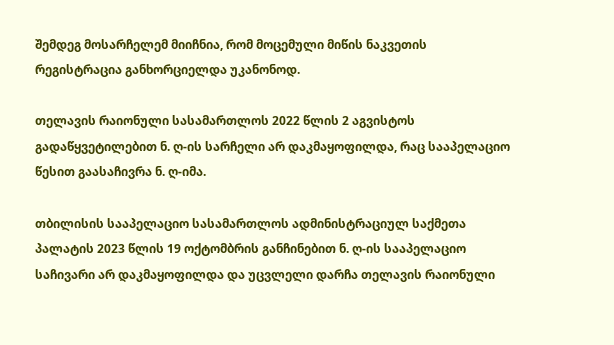შემდეგ მოსარჩელემ მიიჩნია, რომ მოცემული მიწის ნაკვეთის რეგისტრაცია განხორციელდა უკანონოდ.

თელავის რაიონული სასამართლოს 2022 წლის 2 აგვისტოს გადაწყვეტილებით ნ. ღ-ის სარჩელი არ დაკმაყოფილდა, რაც სააპელაციო წესით გაასაჩივრა ნ. ღ-იმა.

თბილისის სააპელაციო სასამართლოს ადმინისტრაციულ საქმეთა პალატის 2023 წლის 19 ოქტომბრის განჩინებით ნ. ღ-ის სააპელაციო საჩივარი არ დაკმაყოფილდა და უცვლელი დარჩა თელავის რაიონული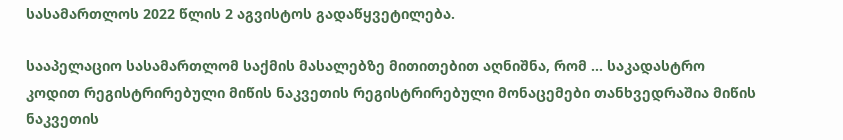სასამართლოს 2022 წლის 2 აგვისტოს გადაწყვეტილება.

სააპელაციო სასამართლომ საქმის მასალებზე მითითებით აღნიშნა, რომ ... საკადასტრო კოდით რეგისტრირებული მიწის ნაკვეთის რეგისტრირებული მონაცემები თანხვედრაშია მიწის ნაკვეთის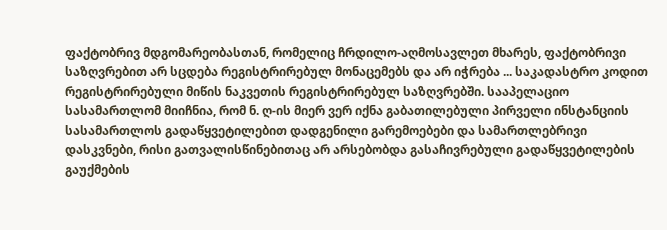ფაქტობრივ მდგომარეობასთან, რომელიც ჩრდილო-აღმოსავლეთ მხარეს, ფაქტობრივი საზღვრებით არ სცდება რეგისტრირებულ მონაცემებს და არ იჭრება ... საკადასტრო კოდით რეგისტრირებული მიწის ნაკვეთის რეგისტრირებულ საზღვრებში. სააპელაციო სასამართლომ მიიჩნია, რომ ნ. ღ-ის მიერ ვერ იქნა გაბათილებული პირველი ინსტანციის სასამართლოს გადაწყვეტილებით დადგენილი გარემოებები და სამართლებრივი დასკვნები, რისი გათვალისწინებითაც არ არსებობდა გასაჩივრებული გადაწყვეტილების გაუქმების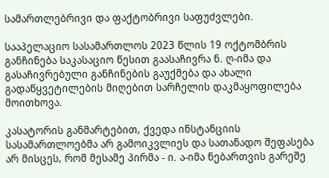სამართლებრივი და ფაქტობრივი საფუძვლები.

სააპელაციო სასამართლოს 2023 წლის 19 ოქტომბრის განჩინება საკასაციო წესით გაასაჩივრა ნ. ღ-იმა და გასაჩივრებული განჩინების გაუქმება და ახალი გადაწყვეტილების მიღებით სარჩელის დაკმაყოფილება მოითხოვა.

კასატორის განმარტებით, ქვედა ინსტანციის სასამართლოებმა არ გამოიკვლიეს და სათანადო შეფასება არ მისცეს, რომ მესამე პირმა - ი. ა-იმა ნებართვის გარეშე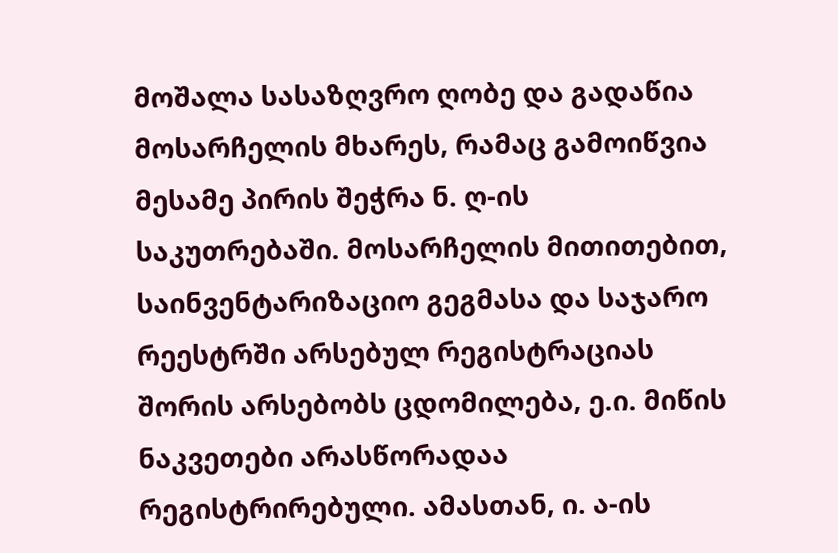მოშალა სასაზღვრო ღობე და გადაწია მოსარჩელის მხარეს, რამაც გამოიწვია მესამე პირის შეჭრა ნ. ღ-ის საკუთრებაში. მოსარჩელის მითითებით, საინვენტარიზაციო გეგმასა და საჯარო რეესტრში არსებულ რეგისტრაციას შორის არსებობს ცდომილება, ე.ი. მიწის ნაკვეთები არასწორადაა რეგისტრირებული. ამასთან, ი. ა-ის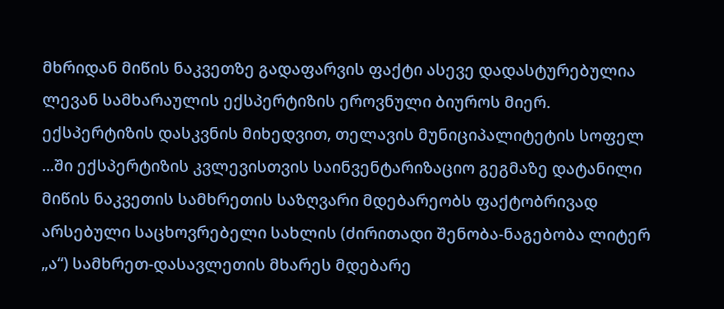მხრიდან მიწის ნაკვეთზე გადაფარვის ფაქტი ასევე დადასტურებულია ლევან სამხარაულის ექსპერტიზის ეროვნული ბიუროს მიერ. ექსპერტიზის დასკვნის მიხედვით, თელავის მუნიციპალიტეტის სოფელ ...ში ექსპერტიზის კვლევისთვის საინვენტარიზაციო გეგმაზე დატანილი მიწის ნაკვეთის სამხრეთის საზღვარი მდებარეობს ფაქტობრივად არსებული საცხოვრებელი სახლის (ძირითადი შენობა-ნაგებობა ლიტერ „ა“) სამხრეთ-დასავლეთის მხარეს მდებარე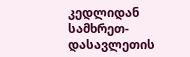კედლიდან სამხრეთ-დასავლეთის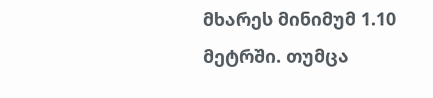მხარეს მინიმუმ 1.10 მეტრში. თუმცა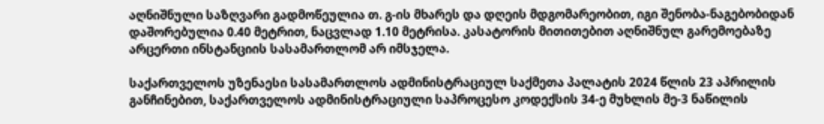აღნიშნული საზღვარი გადმოწეულია თ. გ-ის მხარეს და დღეის მდგომარეობით, იგი შენობა-ნაგებობიდან დაშორებულია 0.40 მეტრით, ნაცვლად 1.10 მეტრისა. კასატორის მითითებით აღნიშნულ გარემოებაზე არცერთი ინსტანციის სასამართლომ არ იმსჯელა.

საქართველოს უზენაესი სასამართლოს ადმინისტრაციულ საქმეთა პალატის 2024 წლის 23 აპრილის განჩინებით, საქართველოს ადმინისტრაციული საპროცესო კოდექსის 34-ე მუხლის მე-3 ნაწილის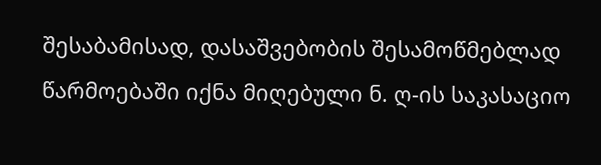შესაბამისად, დასაშვებობის შესამოწმებლად წარმოებაში იქნა მიღებული ნ. ღ-ის საკასაციო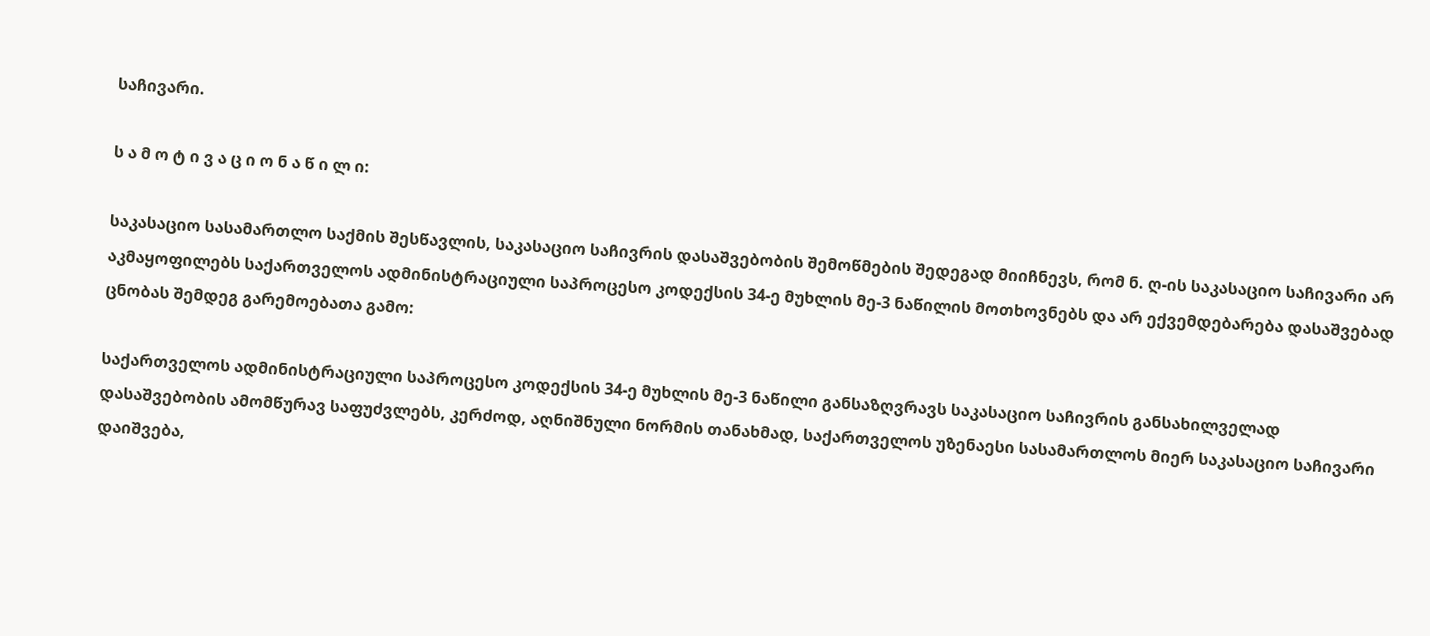საჩივარი.

ს ა მ ო ტ ი ვ ა ც ი ო ნ ა წ ი ლ ი:

საკასაციო სასამართლო საქმის შესწავლის, საკასაციო საჩივრის დასაშვებობის შემოწმების შედეგად მიიჩნევს, რომ ნ. ღ-ის საკასაციო საჩივარი არ აკმაყოფილებს საქართველოს ადმინისტრაციული საპროცესო კოდექსის 34-ე მუხლის მე-3 ნაწილის მოთხოვნებს და არ ექვემდებარება დასაშვებად ცნობას შემდეგ გარემოებათა გამო:

საქართველოს ადმინისტრაციული საპროცესო კოდექსის 34-ე მუხლის მე-3 ნაწილი განსაზღვრავს საკასაციო საჩივრის განსახილველად დასაშვებობის ამომწურავ საფუძვლებს, კერძოდ, აღნიშნული ნორმის თანახმად, საქართველოს უზენაესი სასამართლოს მიერ საკასაციო საჩივარი დაიშვება,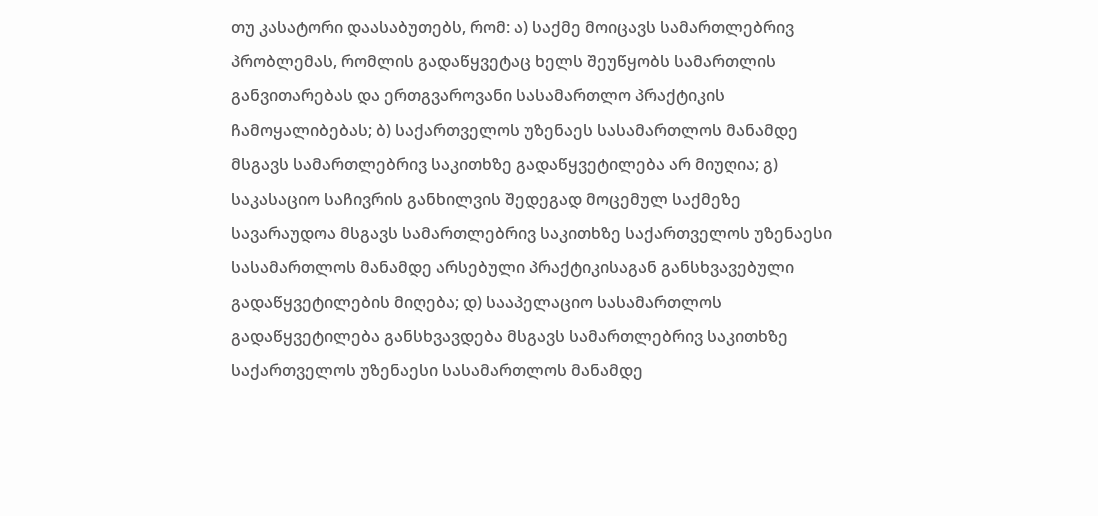თუ კასატორი დაასაბუთებს, რომ: ა) საქმე მოიცავს სამართლებრივ პრობლემას, რომლის გადაწყვეტაც ხელს შეუწყობს სამართლის განვითარებას და ერთგვაროვანი სასამართლო პრაქტიკის ჩამოყალიბებას; ბ) საქართველოს უზენაეს სასამართლოს მანამდე მსგავს სამართლებრივ საკითხზე გადაწყვეტილება არ მიუღია; გ) საკასაციო საჩივრის განხილვის შედეგად მოცემულ საქმეზე სავარაუდოა მსგავს სამართლებრივ საკითხზე საქართველოს უზენაესი სასამართლოს მანამდე არსებული პრაქტიკისაგან განსხვავებული გადაწყვეტილების მიღება; დ) სააპელაციო სასამართლოს გადაწყვეტილება განსხვავდება მსგავს სამართლებრივ საკითხზე საქართველოს უზენაესი სასამართლოს მანამდე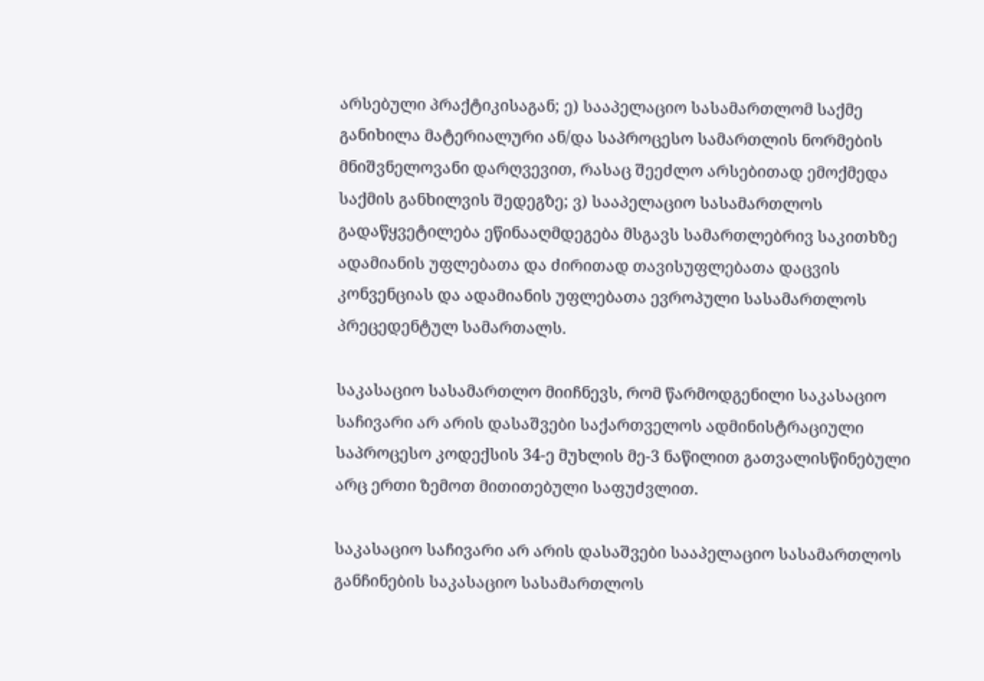არსებული პრაქტიკისაგან; ე) სააპელაციო სასამართლომ საქმე განიხილა მატერიალური ან/და საპროცესო სამართლის ნორმების მნიშვნელოვანი დარღვევით, რასაც შეეძლო არსებითად ემოქმედა საქმის განხილვის შედეგზე; ვ) სააპელაციო სასამართლოს გადაწყვეტილება ეწინააღმდეგება მსგავს სამართლებრივ საკითხზე ადამიანის უფლებათა და ძირითად თავისუფლებათა დაცვის კონვენციას და ადამიანის უფლებათა ევროპული სასამართლოს პრეცედენტულ სამართალს.

საკასაციო სასამართლო მიიჩნევს, რომ წარმოდგენილი საკასაციო საჩივარი არ არის დასაშვები საქართველოს ადმინისტრაციული საპროცესო კოდექსის 34-ე მუხლის მე-3 ნაწილით გათვალისწინებული არც ერთი ზემოთ მითითებული საფუძვლით.

საკასაციო საჩივარი არ არის დასაშვები სააპელაციო სასამართლოს განჩინების საკასაციო სასამართლოს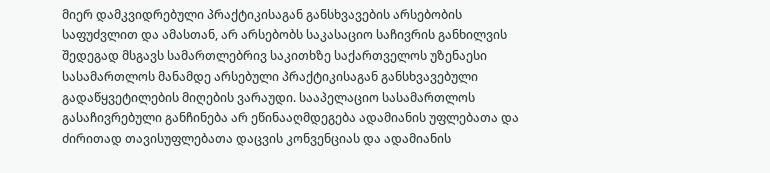მიერ დამკვიდრებული პრაქტიკისაგან განსხვავების არსებობის საფუძვლით და ამასთან, არ არსებობს საკასაციო საჩივრის განხილვის შედეგად მსგავს სამართლებრივ საკითხზე საქართველოს უზენაესი სასამართლოს მანამდე არსებული პრაქტიკისაგან განსხვავებული გადაწყვეტილების მიღების ვარაუდი. სააპელაციო სასამართლოს გასაჩივრებული განჩინება არ ეწინააღმდეგება ადამიანის უფლებათა და ძირითად თავისუფლებათა დაცვის კონვენციას და ადამიანის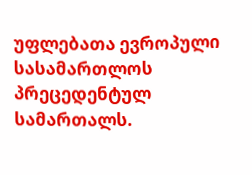უფლებათა ევროპული სასამართლოს პრეცედენტულ სამართალს.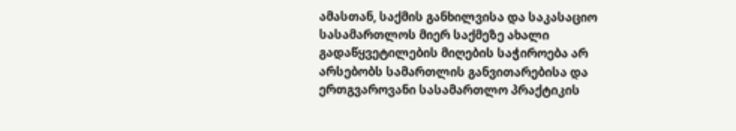ამასთან, საქმის განხილვისა და საკასაციო სასამართლოს მიერ საქმეზე ახალი გადაწყვეტილების მიღების საჭიროება არ არსებობს სამართლის განვითარებისა და ერთგვაროვანი სასამართლო პრაქტიკის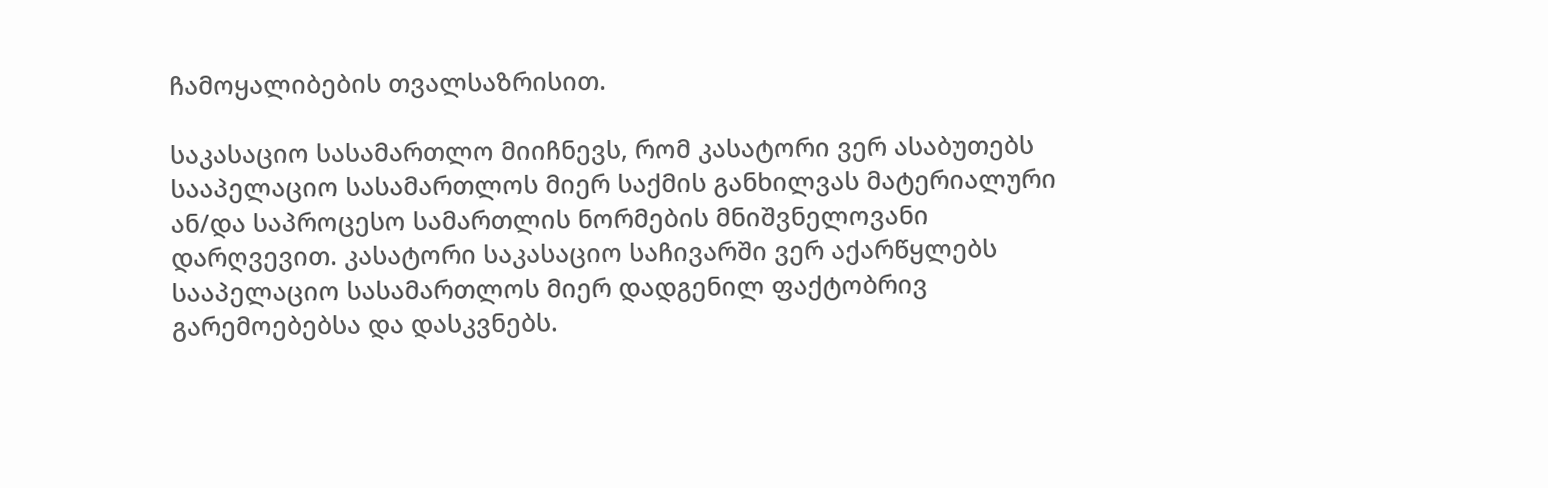ჩამოყალიბების თვალსაზრისით.

საკასაციო სასამართლო მიიჩნევს, რომ კასატორი ვერ ასაბუთებს სააპელაციო სასამართლოს მიერ საქმის განხილვას მატერიალური ან/და საპროცესო სამართლის ნორმების მნიშვნელოვანი დარღვევით. კასატორი საკასაციო საჩივარში ვერ აქარწყლებს სააპელაციო სასამართლოს მიერ დადგენილ ფაქტობრივ გარემოებებსა და დასკვნებს.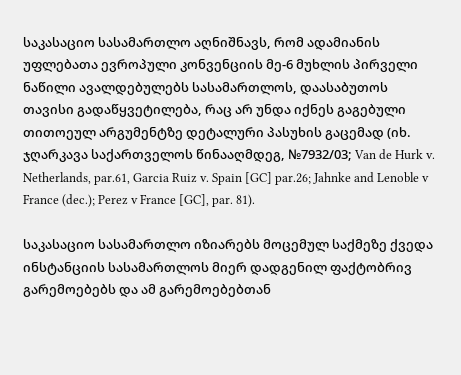საკასაციო სასამართლო აღნიშნავს, რომ ადამიანის უფლებათა ევროპული კონვენციის მე-6 მუხლის პირველი ნაწილი ავალდებულებს სასამართლოს, დაასაბუთოს თავისი გადაწყვეტილება, რაც არ უნდა იქნეს გაგებული თითოეულ არგუმენტზე დეტალური პასუხის გაცემად (იხ. ჯღარკავა საქართველოს წინააღმდეგ, №7932/03; Van de Hurk v. Netherlands, par.61, Garcia Ruiz v. Spain [GC] par.26; Jahnke and Lenoble v France (dec.); Perez v France [GC], par. 81).

საკასაციო სასამართლო იზიარებს მოცემულ საქმეზე ქვედა ინსტანციის სასამართლოს მიერ დადგენილ ფაქტობრივ გარემოებებს და ამ გარემოებებთან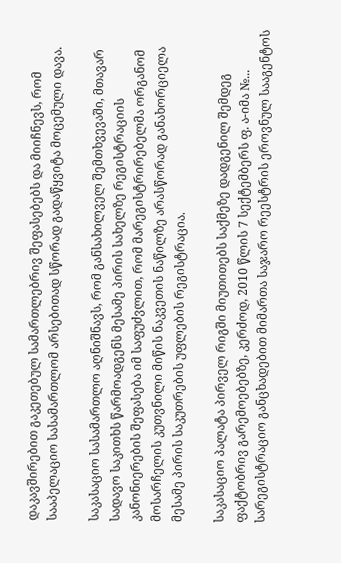დაკავშირებით გაკეთებულ სამართლებრივ შეფასებებს და მიიჩნევს, რომ სააპელაციო სასამართლომ არსებითად სწორად გადაწყვიტა მოცემული დავა.

საკასაციო სასამართლო აღნიშნავს, რომ განსახილველ შემთხვევაში, მთავარ სადავო საკითხს წარმოადგენს მესამე პირის სახელზე რეგისტრაციის კანონიერების შეფასება იმ საფუძვლით, რომ მარეგისტრირებელმა ორგანომ მოსარჩელის კუთვნილი მიწის ნაკვეთის ნაწილზე არასწორად განახორციელა მესამე პირის საკუთრების უფლების რეგისტრაცია.

საკასაციო პალატა პირველ რიგში მიუთითებს საქმეზე დადგენილ შემდეგ ფაქტობრივ გარემოებებზე, კერძოდ, 2010 წლის 7 სექტემბერს ფ. ა-იმა №... სარეგისტრაციო განცხადებით მიმართა საჯარო რეესტრის ეროვნულ სააგენტოს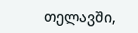თელავში,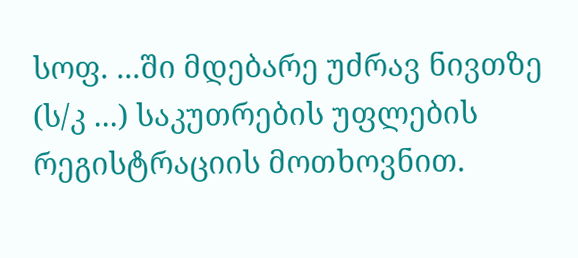სოფ. ...ში მდებარე უძრავ ნივთზე (ს/კ ...) საკუთრების უფლების რეგისტრაციის მოთხოვნით.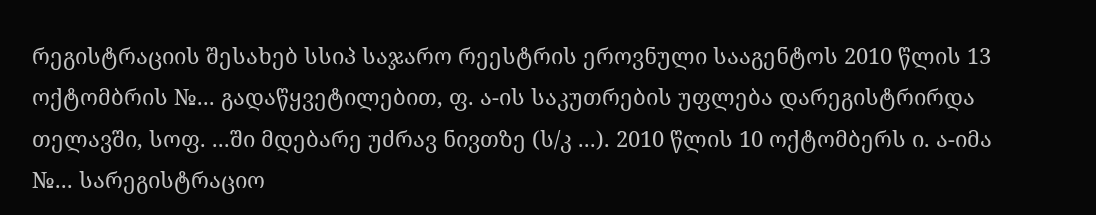რეგისტრაციის შესახებ სსიპ საჯარო რეესტრის ეროვნული სააგენტოს 2010 წლის 13 ოქტომბრის №... გადაწყვეტილებით, ფ. ა-ის საკუთრების უფლება დარეგისტრირდა თელავში, სოფ. ...ში მდებარე უძრავ ნივთზე (ს/კ ...). 2010 წლის 10 ოქტომბერს ი. ა-იმა №... სარეგისტრაციო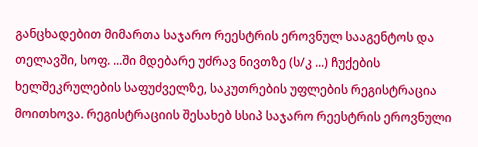განცხადებით მიმართა საჯარო რეესტრის ეროვნულ სააგენტოს და თელავში, სოფ. ...ში მდებარე უძრავ ნივთზე (ს/კ ...) ჩუქების ხელშეკრულების საფუძველზე, საკუთრების უფლების რეგისტრაცია მოითხოვა. რეგისტრაციის შესახებ სსიპ საჯარო რეესტრის ეროვნული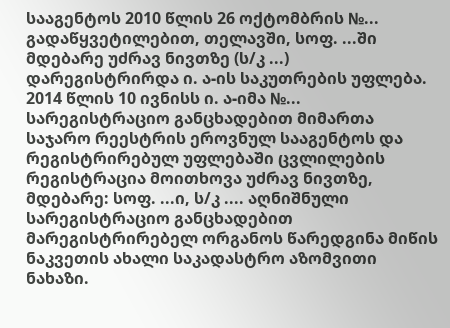სააგენტოს 2010 წლის 26 ოქტომბრის №... გადაწყვეტილებით, თელავში, სოფ. ...ში მდებარე უძრავ ნივთზე (ს/კ ...) დარეგისტრირდა ი. ა-ის საკუთრების უფლება. 2014 წლის 10 ივნისს ი. ა-იმა №... სარეგისტრაციო განცხადებით მიმართა საჯარო რეესტრის ეროვნულ სააგენტოს და რეგისტრირებულ უფლებაში ცვლილების რეგისტრაცია მოითხოვა უძრავ ნივთზე, მდებარე: სოფ. ...ი, ს/კ .... აღნიშნული სარეგისტრაციო განცხადებით მარეგისტრირებელ ორგანოს წარედგინა მიწის ნაკვეთის ახალი საკადასტრო აზომვითი ნახაზი.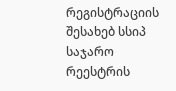რეგისტრაციის შესახებ სსიპ საჯარო რეესტრის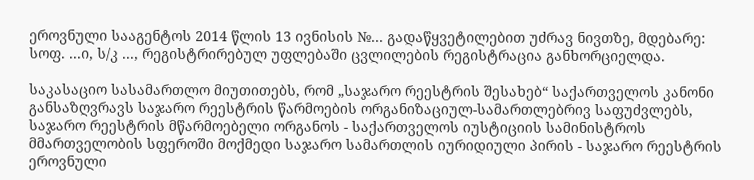ეროვნული სააგენტოს 2014 წლის 13 ივნისის №... გადაწყვეტილებით უძრავ ნივთზე, მდებარე: სოფ. ...ი, ს/კ ..., რეგისტრირებულ უფლებაში ცვლილების რეგისტრაცია განხორციელდა.

საკასაციო სასამართლო მიუთითებს, რომ „საჯარო რეესტრის შესახებ“ საქართველოს კანონი განსაზღვრავს საჯარო რეესტრის წარმოების ორგანიზაციულ-სამართლებრივ საფუძვლებს, საჯარო რეესტრის მწარმოებელი ორგანოს - საქართველოს იუსტიციის სამინისტროს მმართველობის სფეროში მოქმედი საჯარო სამართლის იურიდიული პირის - საჯარო რეესტრის ეროვნული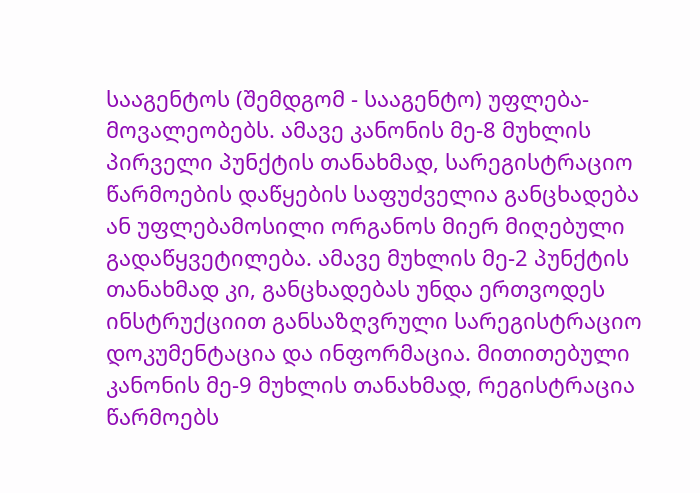სააგენტოს (შემდგომ - სააგენტო) უფლება-მოვალეობებს. ამავე კანონის მე-8 მუხლის პირველი პუნქტის თანახმად, სარეგისტრაციო წარმოების დაწყების საფუძველია განცხადება ან უფლებამოსილი ორგანოს მიერ მიღებული გადაწყვეტილება. ამავე მუხლის მე-2 პუნქტის თანახმად კი, განცხადებას უნდა ერთვოდეს ინსტრუქციით განსაზღვრული სარეგისტრაციო დოკუმენტაცია და ინფორმაცია. მითითებული კანონის მე-9 მუხლის თანახმად, რეგისტრაცია წარმოებს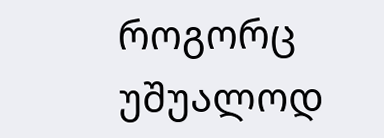როგორც უშუალოდ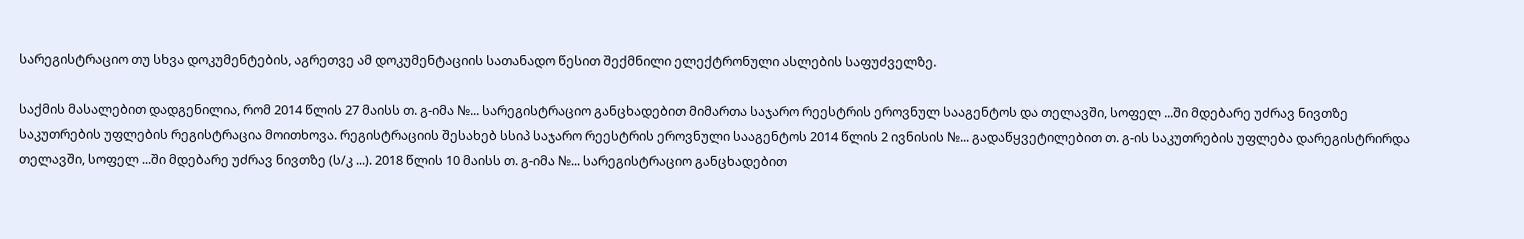სარეგისტრაციო თუ სხვა დოკუმენტების, აგრეთვე ამ დოკუმენტაციის სათანადო წესით შექმნილი ელექტრონული ასლების საფუძველზე.

საქმის მასალებით დადგენილია, რომ 2014 წლის 27 მაისს თ. გ-იმა №... სარეგისტრაციო განცხადებით მიმართა საჯარო რეესტრის ეროვნულ სააგენტოს და თელავში, სოფელ ...ში მდებარე უძრავ ნივთზე საკუთრების უფლების რეგისტრაცია მოითხოვა. რეგისტრაციის შესახებ სსიპ საჯარო რეესტრის ეროვნული სააგენტოს 2014 წლის 2 ივნისის №... გადაწყვეტილებით თ. გ-ის საკუთრების უფლება დარეგისტრირდა თელავში, სოფელ ...ში მდებარე უძრავ ნივთზე (ს/კ ...). 2018 წლის 10 მაისს თ. გ-იმა №... სარეგისტრაციო განცხადებით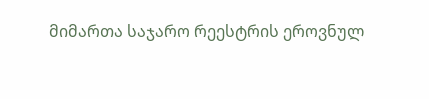მიმართა საჯარო რეესტრის ეროვნულ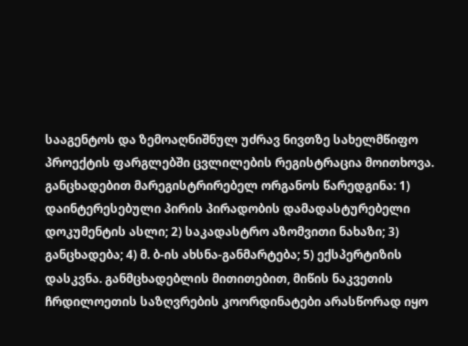სააგენტოს და ზემოაღნიშნულ უძრავ ნივთზე სახელმწიფო პროექტის ფარგლებში ცვლილების რეგისტრაცია მოითხოვა. განცხადებით მარეგისტრირებელ ორგანოს წარედგინა: 1) დაინტერესებული პირის პირადობის დამადასტურებელი დოკუმენტის ასლი; 2) საკადასტრო აზომვითი ნახაზი; 3) განცხადება; 4) მ. ბ-ის ახსნა-განმარტება; 5) ექსპერტიზის დასკვნა. განმცხადებლის მითითებით, მიწის ნაკვეთის ჩრდილოეთის საზღვრების კოორდინატები არასწორად იყო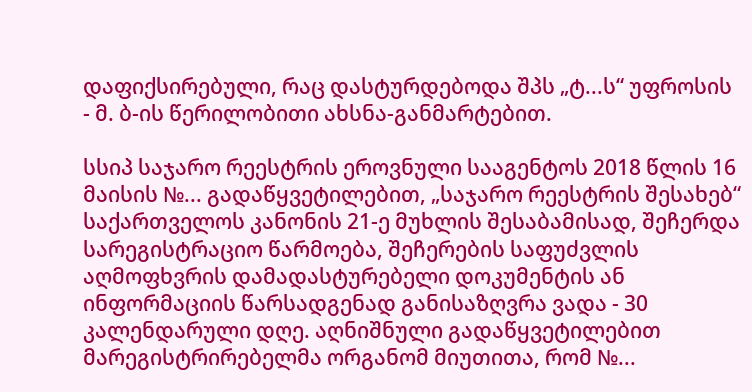დაფიქსირებული, რაც დასტურდებოდა შპს „ტ...ს“ უფროსის - მ. ბ-ის წერილობითი ახსნა-განმარტებით.

სსიპ საჯარო რეესტრის ეროვნული სააგენტოს 2018 წლის 16 მაისის №... გადაწყვეტილებით, „საჯარო რეესტრის შესახებ“ საქართველოს კანონის 21-ე მუხლის შესაბამისად, შეჩერდა სარეგისტრაციო წარმოება, შეჩერების საფუძვლის აღმოფხვრის დამადასტურებელი დოკუმენტის ან ინფორმაციის წარსადგენად განისაზღვრა ვადა - 30 კალენდარული დღე. აღნიშნული გადაწყვეტილებით მარეგისტრირებელმა ორგანომ მიუთითა, რომ №...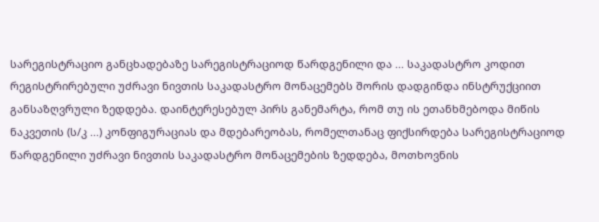სარეგისტრაციო განცხადებაზე სარეგისტრაციოდ წარდგენილი და ... საკადასტრო კოდით რეგისტრირებული უძრავი ნივთის საკადასტრო მონაცემებს შორის დადგინდა ინსტრუქციით განსაზღვრული ზედდება. დაინტერესებულ პირს განემარტა, რომ თუ ის ეთანხმებოდა მიწის ნაკვეთის (ს/კ ...) კონფიგურაციას და მდებარეობას, რომელთანაც ფიქსირდება სარეგისტრაციოდ წარდგენილი უძრავი ნივთის საკადასტრო მონაცემების ზედდება, მოთხოვნის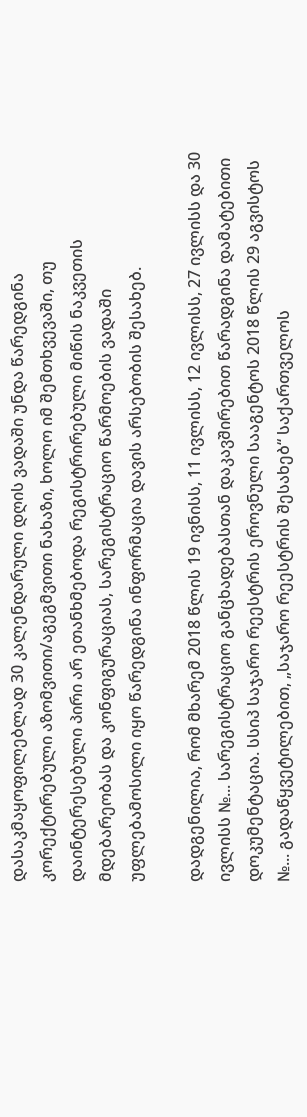დასაკმაყოფილებლად 30 კალენდარული დღის ვადაში უნდა წარედგინა კორექტირებული აზომვითი/აგეგმვითი ნახაზი, ხოლო იმ შემთხვევაში, თუ დაინტერესებული პირი არ ეთანხმებოდა რეგისტრირებული მიწის ნაკვეთის მდებარეობას და კონფიგურაციას, სარეგისტრაციო წარმოების ვადაში უფლებამოსილი იყო წარედგინა ინფორმაცია დავის არსებობის შესახებ.

დადგენილია, რომ მხარემ 2018 წლის 19 ივნისს, 11 ივლისს, 12 ივლისს, 27 ივლისს და 30 ივლისს №... სარეგისტრაციო განცხადებასთან დაკავშირებით წარადგინა დამატებითი დოკუმენტაცია. სსიპ საჯარო რეესტრის ეროვნული სააგენტოს 2018 წლის 29 აგვისტოს №... გადაწყვეტილებით, „საჯარო რეესტრის შესახებ“ საქართველოს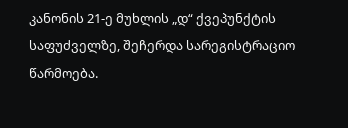კანონის 21-ე მუხლის „დ“ ქვეპუნქტის საფუძველზე, შეჩერდა სარეგისტრაციო წარმოება.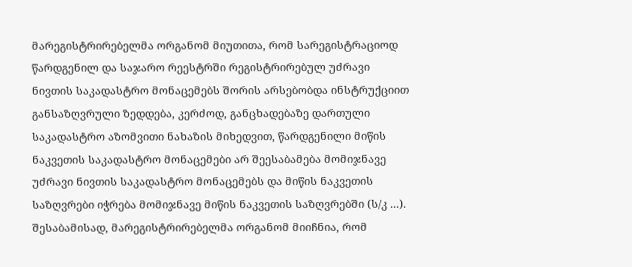მარეგისტრირებელმა ორგანომ მიუთითა, რომ სარეგისტრაციოდ წარდგენილ და საჯარო რეესტრში რეგისტრირებულ უძრავი ნივთის საკადასტრო მონაცემებს შორის არსებობდა ინსტრუქციით განსაზღვრული ზედდება, კერძოდ, განცხადებაზე დართული საკადასტრო აზომვითი ნახაზის მიხედვით, წარდგენილი მიწის ნაკვეთის საკადასტრო მონაცემები არ შეესაბამება მომიჯნავე უძრავი ნივთის საკადასტრო მონაცემებს და მიწის ნაკვეთის საზღვრები იჭრება მომიჯნავე მიწის ნაკვეთის საზღვრებში (ს/კ ...). შესაბამისად, მარეგისტრირებელმა ორგანომ მიიჩნია, რომ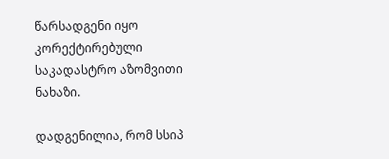წარსადგენი იყო კორექტირებული საკადასტრო აზომვითი ნახაზი.

დადგენილია, რომ სსიპ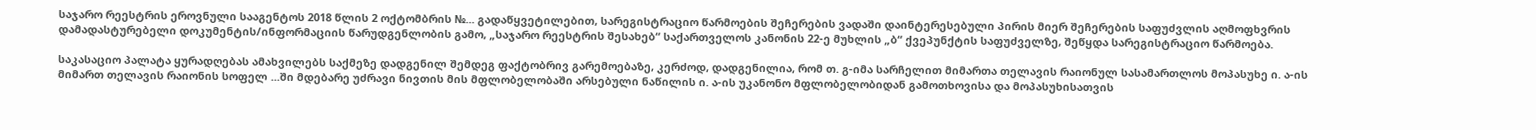საჯარო რეესტრის ეროვნული სააგენტოს 2018 წლის 2 ოქტომბრის №... გადაწყვეტილებით, სარეგისტრაციო წარმოების შეჩერების ვადაში დაინტერესებული პირის მიერ შეჩერების საფუძვლის აღმოფხვრის დამადასტურებელი დოკუმენტის/ინფორმაციის წარუდგენლობის გამო, „საჯარო რეესტრის შესახებ“ საქართველოს კანონის 22-ე მუხლის „ბ“ ქვეპუნქტის საფუძველზე, შეწყდა სარეგისტრაციო წარმოება.

საკასაციო პალატა ყურადღებას ამახვილებს საქმეზე დადგენილ შემდეგ ფაქტობრივ გარემოებაზე, კერძოდ, დადგენილია, რომ თ. გ-იმა სარჩელით მიმართა თელავის რაიონულ სასამართლოს მოპასუხე ი. ა-ის მიმართ თელავის რაიონის სოფელ ...ში მდებარე უძრავი ნივთის მის მფლობელობაში არსებული ნაწილის ი. ა-ის უკანონო მფლობელობიდან გამოთხოვისა და მოპასუხისათვის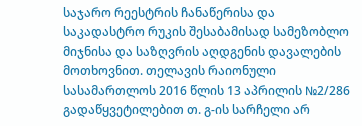საჯარო რეესტრის ჩანაწერისა და საკადასტრო რუკის შესაბამისად სამეზობლო მიჯნისა და საზღვრის აღდგენის დავალების მოთხოვნით. თელავის რაიონული სასამართლოს 2016 წლის 13 აპრილის №2/286 გადაწყვეტილებით თ. გ-ის სარჩელი არ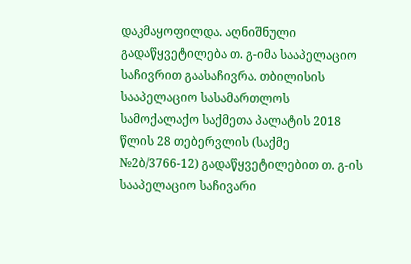დაკმაყოფილდა. აღნიშნული გადაწყვეტილება თ. გ-იმა სააპელაციო საჩივრით გაასაჩივრა. თბილისის სააპელაციო სასამართლოს სამოქალაქო საქმეთა პალატის 2018 წლის 28 თებერვლის (საქმე №2ბ/3766-12) გადაწყვეტილებით თ. გ-ის სააპელაციო საჩივარი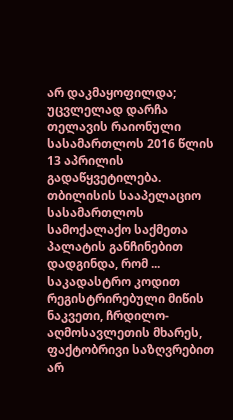არ დაკმაყოფილდა; უცვლელად დარჩა თელავის რაიონული სასამართლოს 2016 წლის 13 აპრილის გადაწყვეტილება. თბილისის სააპელაციო სასამართლოს სამოქალაქო საქმეთა პალატის განჩინებით დადგინდა, რომ ... საკადასტრო კოდით რეგისტრირებული მიწის ნაკვეთი, ჩრდილო-აღმოსავლეთის მხარეს, ფაქტობრივი საზღვრებით არ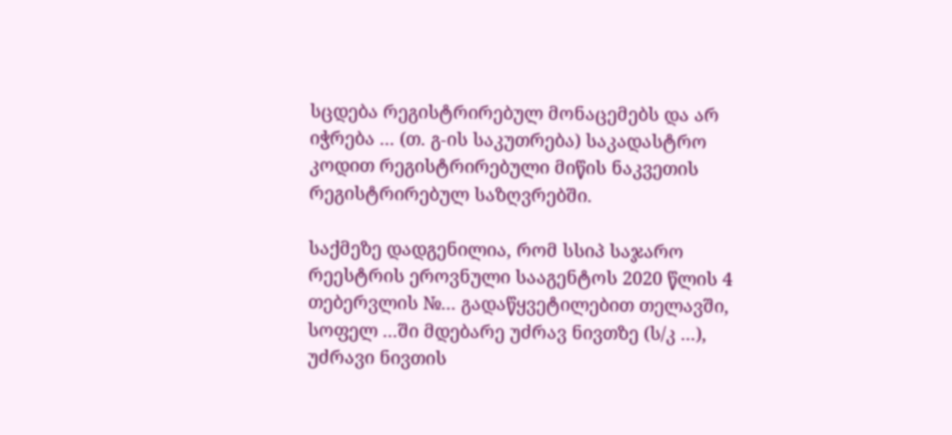სცდება რეგისტრირებულ მონაცემებს და არ იჭრება ... (თ. გ-ის საკუთრება) საკადასტრო კოდით რეგისტრირებული მიწის ნაკვეთის რეგისტრირებულ საზღვრებში.

საქმეზე დადგენილია, რომ სსიპ საჯარო რეესტრის ეროვნული სააგენტოს 2020 წლის 4 თებერვლის №... გადაწყვეტილებით თელავში, სოფელ ...ში მდებარე უძრავ ნივთზე (ს/კ ...), უძრავი ნივთის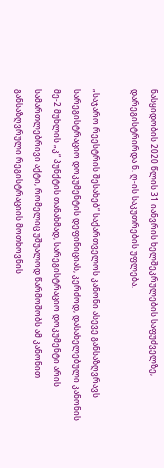ნასყიდობის 2020 წლის 31 იანვრის ხელშეკრულების საფუძველზე, დარეგისტრირდა ნ. ღ-ის საკუთრების უფლება.

„საჯარო რეესტრის შესახებ“ საქართველოს კანონი ასევე განსაზღვრავს სარეგისტრაციო დოკუმენტის დეფინიციას, კერძოდ, დასახელებული კანონის მე-2 მუხლის „კ“ პუნქტის თანახმად, სარეგისტრაციო დოკუმენტი არის სამართლებრივი აქტი, რომელიც უშუალოდ წარმოშობს ამ კანონით განსაზღვრული რეგისტრაციის მოთხოვნის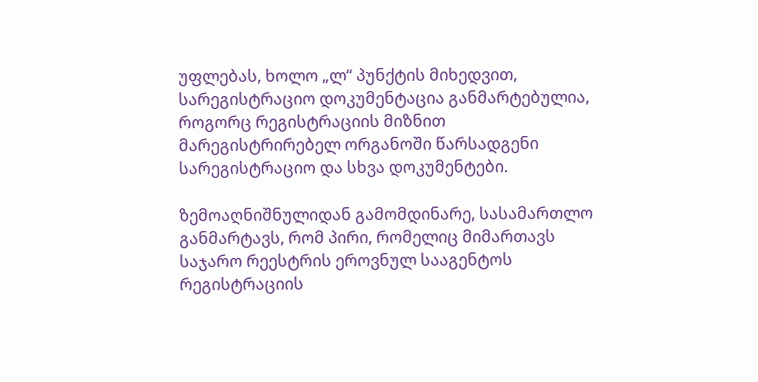უფლებას, ხოლო „ლ“ პუნქტის მიხედვით, სარეგისტრაციო დოკუმენტაცია განმარტებულია, როგორც რეგისტრაციის მიზნით მარეგისტრირებელ ორგანოში წარსადგენი სარეგისტრაციო და სხვა დოკუმენტები.

ზემოაღნიშნულიდან გამომდინარე, სასამართლო განმარტავს, რომ პირი, რომელიც მიმართავს საჯარო რეესტრის ეროვნულ სააგენტოს რეგისტრაციის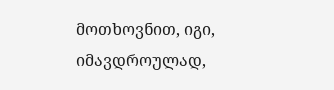მოთხოვნით, იგი, იმავდროულად,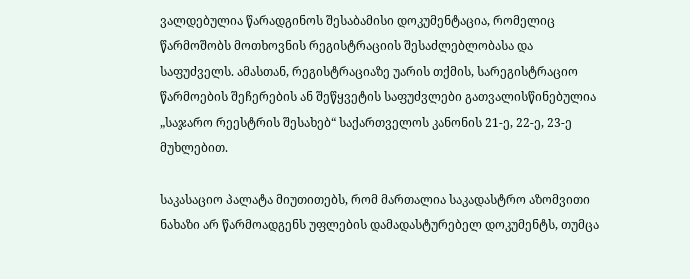ვალდებულია წარადგინოს შესაბამისი დოკუმენტაცია, რომელიც წარმოშობს მოთხოვნის რეგისტრაციის შესაძლებლობასა და საფუძველს. ამასთან, რეგისტრაციაზე უარის თქმის, სარეგისტრაციო წარმოების შეჩერების ან შეწყვეტის საფუძვლები გათვალისწინებულია „საჯარო რეესტრის შესახებ“ საქართველოს კანონის 21-ე, 22-ე, 23-ე მუხლებით.

საკასაციო პალატა მიუთითებს, რომ მართალია საკადასტრო აზომვითი ნახაზი არ წარმოადგენს უფლების დამადასტურებელ დოკუმენტს, თუმცა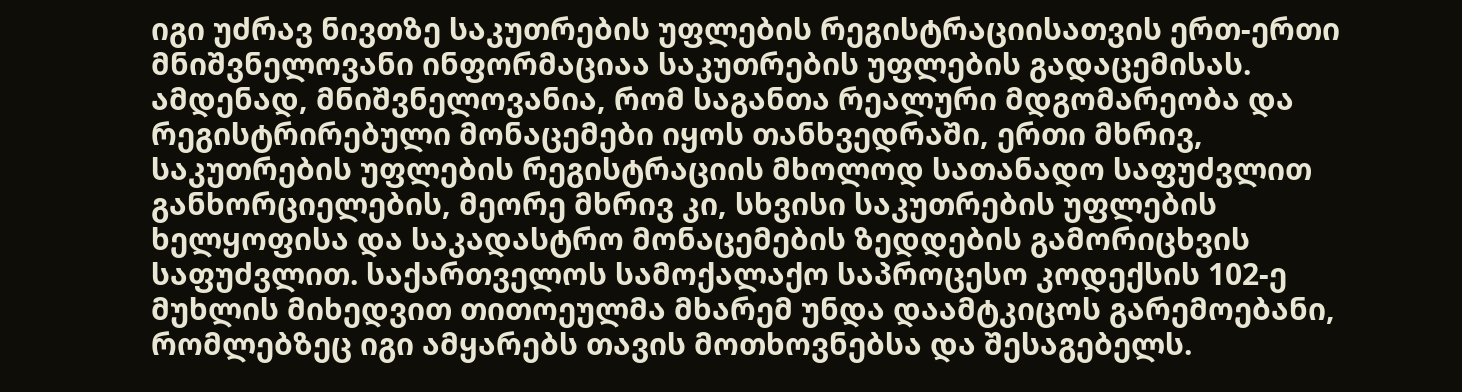იგი უძრავ ნივთზე საკუთრების უფლების რეგისტრაციისათვის ერთ-ერთი მნიშვნელოვანი ინფორმაციაა საკუთრების უფლების გადაცემისას. ამდენად, მნიშვნელოვანია, რომ საგანთა რეალური მდგომარეობა და რეგისტრირებული მონაცემები იყოს თანხვედრაში, ერთი მხრივ, საკუთრების უფლების რეგისტრაციის მხოლოდ სათანადო საფუძვლით განხორციელების, მეორე მხრივ კი, სხვისი საკუთრების უფლების ხელყოფისა და საკადასტრო მონაცემების ზედდების გამორიცხვის საფუძვლით. საქართველოს სამოქალაქო საპროცესო კოდექსის 102-ე მუხლის მიხედვით თითოეულმა მხარემ უნდა დაამტკიცოს გარემოებანი, რომლებზეც იგი ამყარებს თავის მოთხოვნებსა და შესაგებელს.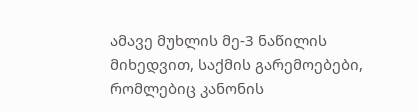ამავე მუხლის მე-3 ნაწილის მიხედვით, საქმის გარემოებები, რომლებიც კანონის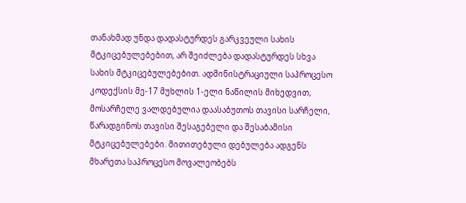თანახმად უნდა დადასტურდეს გარკვეული სახის მტკიცებულებებით, არ შეიძლება დადასტურდეს სხვა სახის მტკიცებულებებით. ადმინისტრაციული საპროცესო კოდექსის მე-17 მუხლის 1-ელი ნაწილის მიხედვით, მოსარჩელე ვალდებულია დაასაბუთოს თავისი სარჩელი, წარადგინოს თავისი შესაგებელი და შესაბამისი მტკიცებულებები. მითითებული დებულება ადგენს მხარეთა საპროცესო მოვალეობებს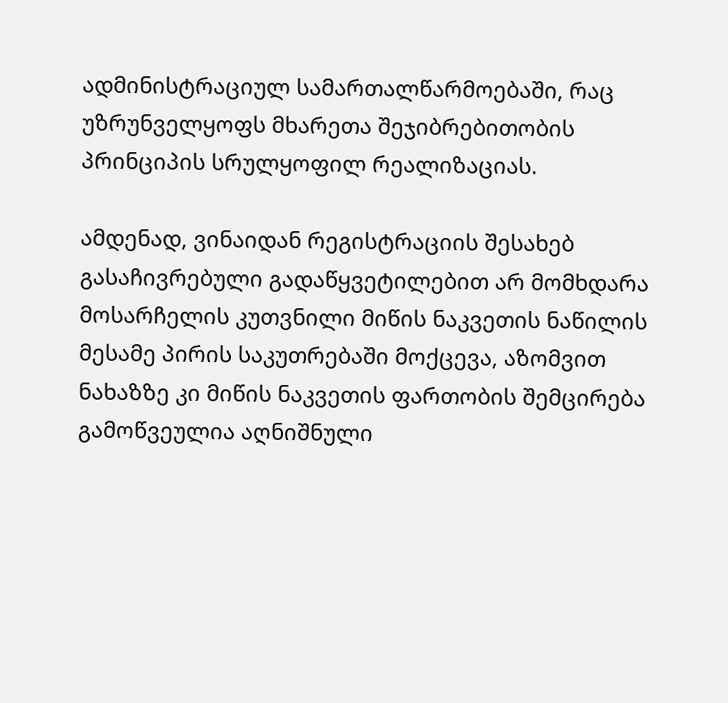ადმინისტრაციულ სამართალწარმოებაში, რაც უზრუნველყოფს მხარეთა შეჯიბრებითობის პრინციპის სრულყოფილ რეალიზაციას.

ამდენად, ვინაიდან რეგისტრაციის შესახებ გასაჩივრებული გადაწყვეტილებით არ მომხდარა მოსარჩელის კუთვნილი მიწის ნაკვეთის ნაწილის მესამე პირის საკუთრებაში მოქცევა, აზომვით ნახაზზე კი მიწის ნაკვეთის ფართობის შემცირება გამოწვეულია აღნიშნული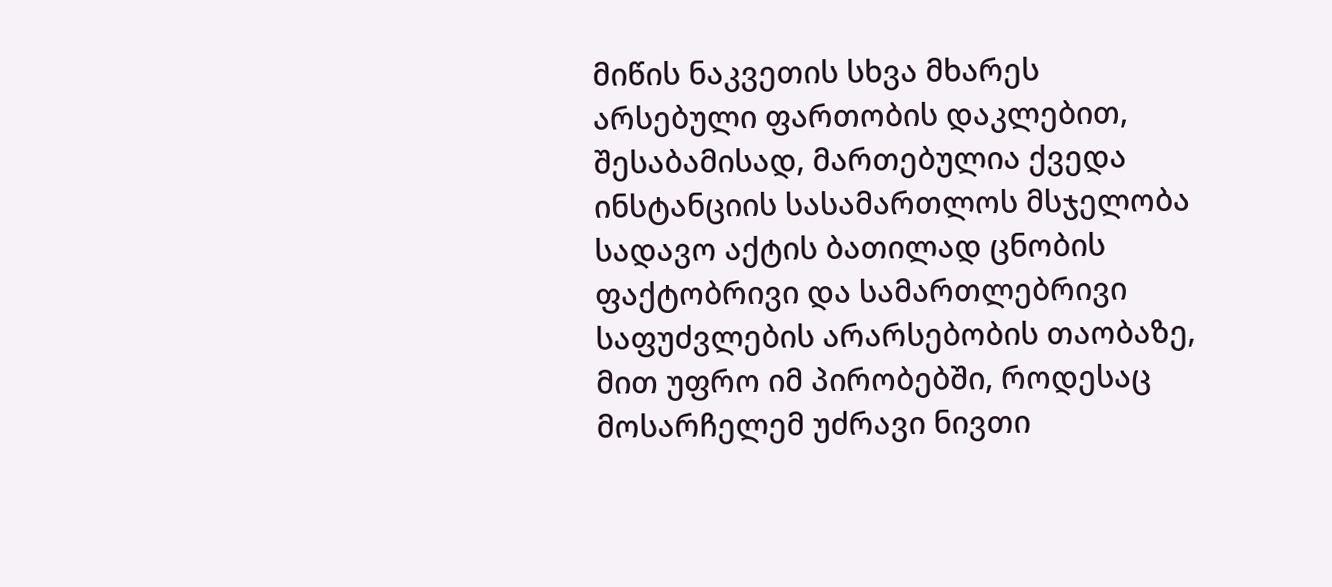მიწის ნაკვეთის სხვა მხარეს არსებული ფართობის დაკლებით, შესაბამისად, მართებულია ქვედა ინსტანციის სასამართლოს მსჯელობა სადავო აქტის ბათილად ცნობის ფაქტობრივი და სამართლებრივი საფუძვლების არარსებობის თაობაზე, მით უფრო იმ პირობებში, როდესაც მოსარჩელემ უძრავი ნივთი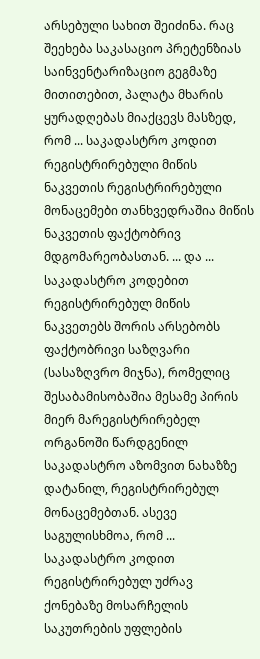არსებული სახით შეიძინა. რაც შეეხება საკასაციო პრეტენზიას საინვენტარიზაციო გეგმაზე მითითებით, პალატა მხარის ყურადღებას მიაქცევს მასზედ, რომ ... საკადასტრო კოდით რეგისტრირებული მიწის ნაკვეთის რეგისტრირებული მონაცემები თანხვედრაშია მიწის ნაკვეთის ფაქტობრივ მდგომარეობასთან. ... და ... საკადასტრო კოდებით რეგისტრირებულ მიწის ნაკვეთებს შორის არსებობს ფაქტობრივი საზღვარი (სასაზღვრო მიჯნა), რომელიც შესაბამისობაშია მესამე პირის მიერ მარეგისტრირებელ ორგანოში წარდგენილ საკადასტრო აზომვით ნახაზზე დატანილ, რეგისტრირებულ მონაცემებთან. ასევე საგულისხმოა, რომ ... საკადასტრო კოდით რეგისტრირებულ უძრავ ქონებაზე მოსარჩელის საკუთრების უფლების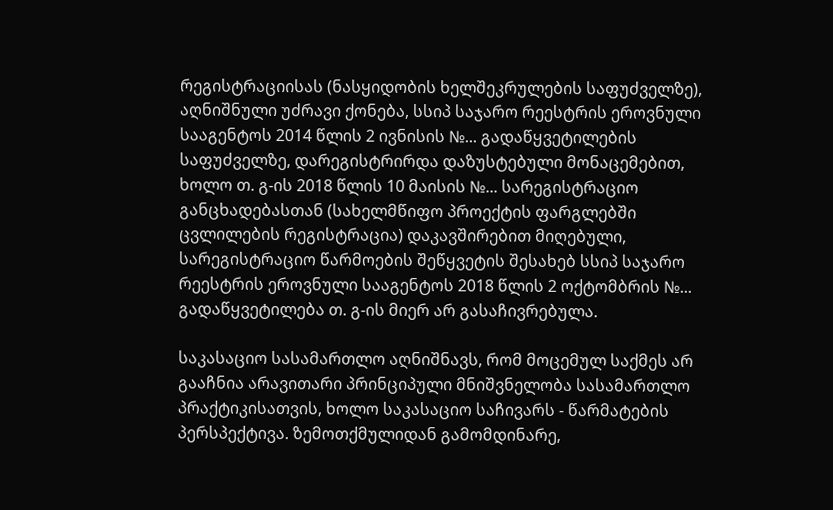რეგისტრაციისას (ნასყიდობის ხელშეკრულების საფუძველზე), აღნიშნული უძრავი ქონება, სსიპ საჯარო რეესტრის ეროვნული სააგენტოს 2014 წლის 2 ივნისის №... გადაწყვეტილების საფუძველზე, დარეგისტრირდა დაზუსტებული მონაცემებით, ხოლო თ. გ-ის 2018 წლის 10 მაისის №... სარეგისტრაციო განცხადებასთან (სახელმწიფო პროექტის ფარგლებში ცვლილების რეგისტრაცია) დაკავშირებით მიღებული, სარეგისტრაციო წარმოების შეწყვეტის შესახებ სსიპ საჯარო რეესტრის ეროვნული სააგენტოს 2018 წლის 2 ოქტომბრის №... გადაწყვეტილება თ. გ-ის მიერ არ გასაჩივრებულა.

საკასაციო სასამართლო აღნიშნავს, რომ მოცემულ საქმეს არ გააჩნია არავითარი პრინციპული მნიშვნელობა სასამართლო პრაქტიკისათვის, ხოლო საკასაციო საჩივარს - წარმატების პერსპექტივა. ზემოთქმულიდან გამომდინარე,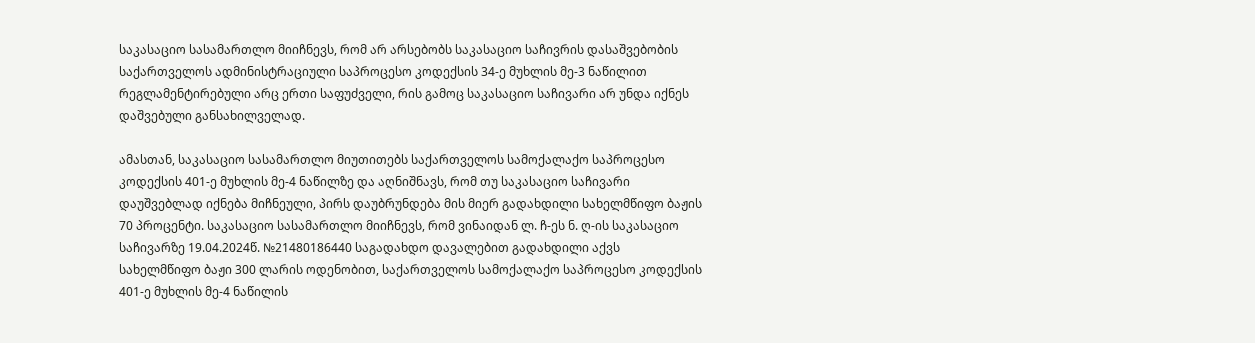საკასაციო სასამართლო მიიჩნევს, რომ არ არსებობს საკასაციო საჩივრის დასაშვებობის საქართველოს ადმინისტრაციული საპროცესო კოდექსის 34-ე მუხლის მე-3 ნაწილით რეგლამენტირებული არც ერთი საფუძველი, რის გამოც საკასაციო საჩივარი არ უნდა იქნეს დაშვებული განსახილველად.

ამასთან, საკასაციო სასამართლო მიუთითებს საქართველოს სამოქალაქო საპროცესო კოდექსის 401-ე მუხლის მე-4 ნაწილზე და აღნიშნავს, რომ თუ საკასაციო საჩივარი დაუშვებლად იქნება მიჩნეული, პირს დაუბრუნდება მის მიერ გადახდილი სახელმწიფო ბაჟის 70 პროცენტი. საკასაციო სასამართლო მიიჩნევს, რომ ვინაიდან ლ. ჩ-ეს ნ. ღ-ის საკასაციო საჩივარზე 19.04.2024წ. №21480186440 საგადახდო დავალებით გადახდილი აქვს სახელმწიფო ბაჟი 300 ლარის ოდენობით, საქართველოს სამოქალაქო საპროცესო კოდექსის 401-ე მუხლის მე-4 ნაწილის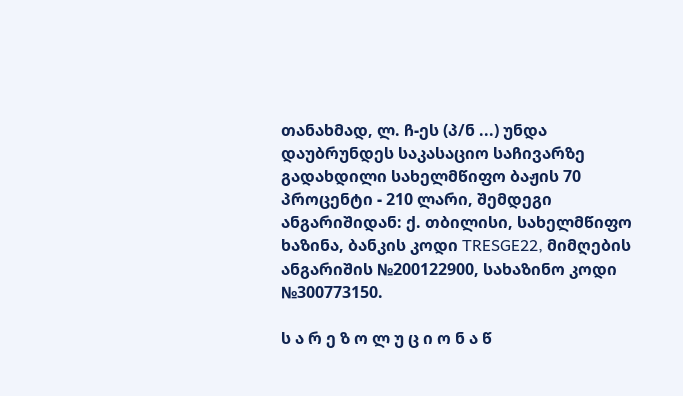თანახმად, ლ. ჩ-ეს (პ/ნ ...) უნდა დაუბრუნდეს საკასაციო საჩივარზე გადახდილი სახელმწიფო ბაჟის 70 პროცენტი - 210 ლარი, შემდეგი ანგარიშიდან: ქ. თბილისი, სახელმწიფო ხაზინა, ბანკის კოდი TRESGE22, მიმღების ანგარიშის №200122900, სახაზინო კოდი №300773150.

ს ა რ ე ზ ო ლ უ ც ი ო ნ ა წ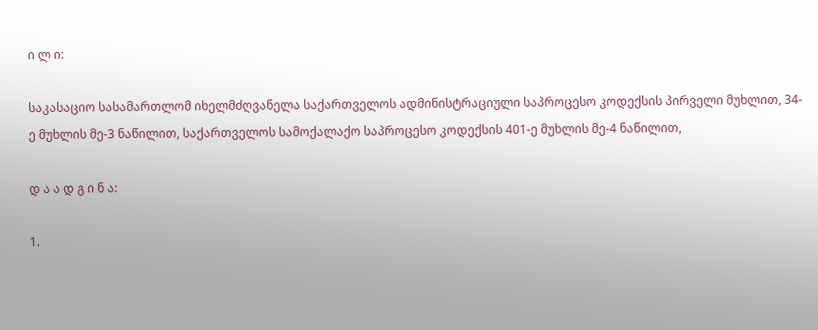ი ლ ი:

საკასაციო სასამართლომ იხელმძღვანელა საქართველოს ადმინისტრაციული საპროცესო კოდექსის პირველი მუხლით, 34-ე მუხლის მე-3 ნაწილით, საქართველოს სამოქალაქო საპროცესო კოდექსის 401-ე მუხლის მე-4 ნაწილით,

დ ა ა დ გ ი ნ ა:

1.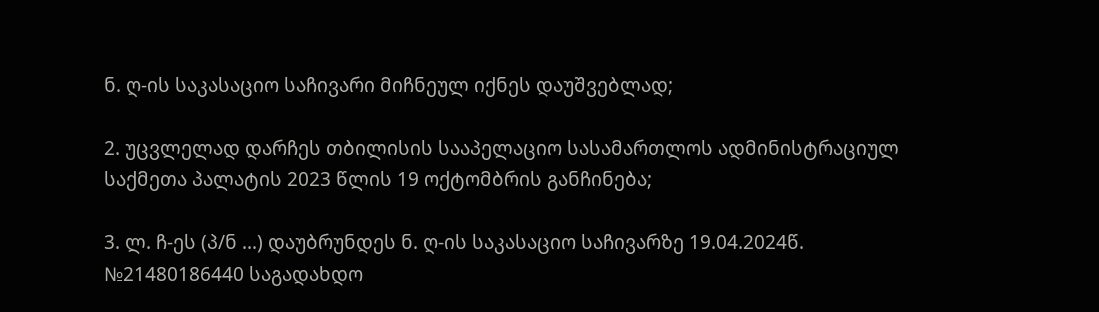ნ. ღ-ის საკასაციო საჩივარი მიჩნეულ იქნეს დაუშვებლად;

2. უცვლელად დარჩეს თბილისის სააპელაციო სასამართლოს ადმინისტრაციულ საქმეთა პალატის 2023 წლის 19 ოქტომბრის განჩინება;

3. ლ. ჩ-ეს (პ/ნ ...) დაუბრუნდეს ნ. ღ-ის საკასაციო საჩივარზე 19.04.2024წ. №21480186440 საგადახდო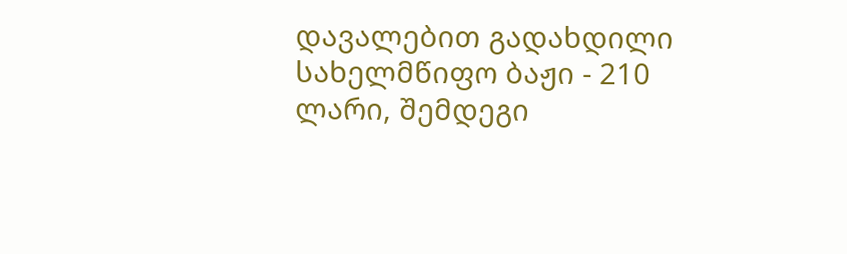დავალებით გადახდილი სახელმწიფო ბაჟი - 210 ლარი, შემდეგი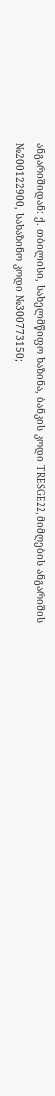ანგარიშიდან: ქ. თბილისი, სახელმწიფო ხაზინა, ბანკის კოდი TRESGE22, მიმღების ანგარიშის №200122900, სახაზინო კოდი №300773150;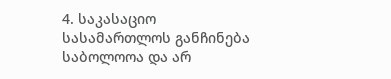4. საკასაციო სასამართლოს განჩინება საბოლოოა და არ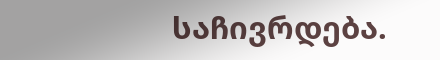საჩივრდება.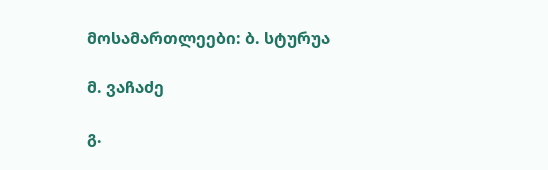მოსამართლეები: ბ. სტურუა

მ. ვაჩაძე

გ.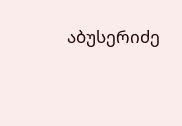აბუსერიძე